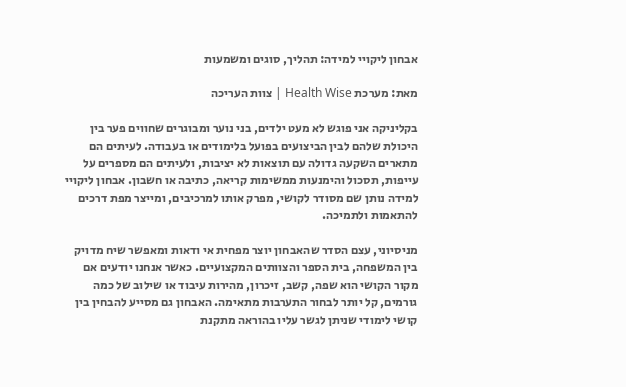אבחון ליקויי למידה: תהליך, סוגים ומשמעות

מאת: מערכת Health Wise | צוות העריכה

בקליניקה אני פוגש לא מעט ילדים, בני נוער ומבוגרים שחווים פער בין היכולת שלהם לבין הביצועים בפועל בלימודים או בעבודה. לעיתים הם מתארים השקעה גדולה עם תוצאות לא יציבות, ולעיתים הם מספרים על עייפות, תסכול והימנעות ממשימות קריאה, כתיבה או חשבון. אבחון ליקויי למידה נותן שם מסודר לקושי, מפרק אותו למרכיבים, ומייצר מפת דרכים להתאמות ולתמיכה.

מניסיוני, עצם הסדר שהאבחון יוצר מפחית אי ודאות ומאפשר שיח מדויק בין המשפחה, בית הספר והצוותים המקצועיים. כאשר אנחנו יודעים אם מקור הקושי הוא שפה, קשב, זיכרון, מהירות עיבוד או שילוב של כמה גורמים, קל יותר לבחור התערבות מתאימה. האבחון גם מסייע להבחין בין קושי לימודי שניתן לגשר עליו בהוראה מתקנת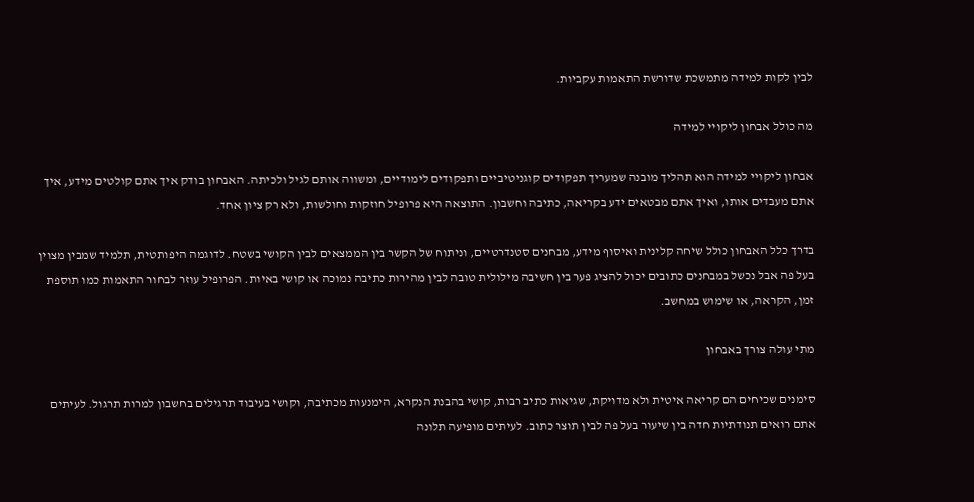לבין לקות למידה מתמשכת שדורשת התאמות עקביות.

מה כולל אבחון ליקויי למידה

אבחון ליקויי למידה הוא תהליך מובנה שמעריך תפקודים קוגניטיביים ותפקודים לימודיים, ומשווה אותם לגיל ולכיתה. האבחון בודק איך אתם קולטים מידע, איך אתם מעבדים אותו, ואיך אתם מבטאים ידע בקריאה, כתיבה וחשבון. התוצאה היא פרופיל חוזקות וחולשות, ולא רק ציון אחד.

בדרך כלל האבחון כולל שיחה קלינית ואיסוף מידע, מבחנים סטנדרטיים, וניתוח של הקשר בין הממצאים לבין הקושי בשטח. לדוגמה היפותטית, תלמיד שמבין מצוין בעל פה אבל נכשל במבחנים כתובים יכול להציג פער בין חשיבה מילולית טובה לבין מהירות כתיבה נמוכה או קושי באיות. הפרופיל עוזר לבחור התאמות כמו תוספת זמן, הקראה, או שימוש במחשב.

מתי עולה צורך באבחון

סימנים שכיחים הם קריאה איטית ולא מדויקת, שגיאות כתיב רבות, קושי בהבנת הנקרא, הימנעות מכתיבה, וקושי בעיבוד תרגילים בחשבון למרות תרגול. לעיתים אתם רואים תנודתיות חדה בין שיעור בעל פה לבין תוצר כתוב. לעיתים מופיעה תלונה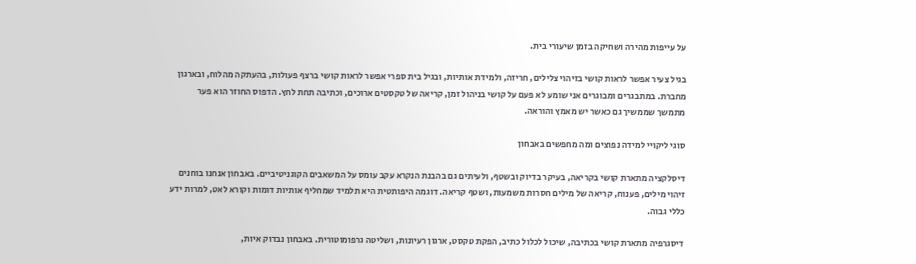על עייפות מהירה ושחיקה בזמן שיעורי בית.

בגיל צעיר אפשר לראות קושי בזיהוי צלילים, חריזה, ולמידת אותיות, ובגיל בית ספרי אפשר לראות קושי ברצף פעולות, בהעתקה מהלוח, ובארגון מחברת. במתבגרים ומבוגרים אני שומע לא פעם על קושי בניהול זמן, קריאה של טקסטים ארוכים, וכתיבה תחת לחץ. הדפוס החוזר הוא פער מתמשך שממשיך גם כאשר יש מאמץ והוראה.

סוגי ליקויי למידה נפוצים ומה מחפשים באבחון

דיסלקציה מתארת קושי בקריאה, בעיקר בדיוק ובשטף, ולעיתים גם בהבנת הנקרא עקב עומס על המשאבים הקוגניטיביים. באבחון אנחנו בוחנים זיהוי מילים, פענוח, קריאה של מילים חסרות משמעות, ושטף קריאה. דוגמה היפותטית היא תלמיד שמחליף אותיות דומות וקורא לאט, למרות ידע כללי גבוה.

דיסגרפיה מתארת קושי בכתיבה, שיכול לכלול כתיב, הפקת טקסט, ארגון רעיונות, ושליטה גרפומוטורית. באבחון נבדוק איות,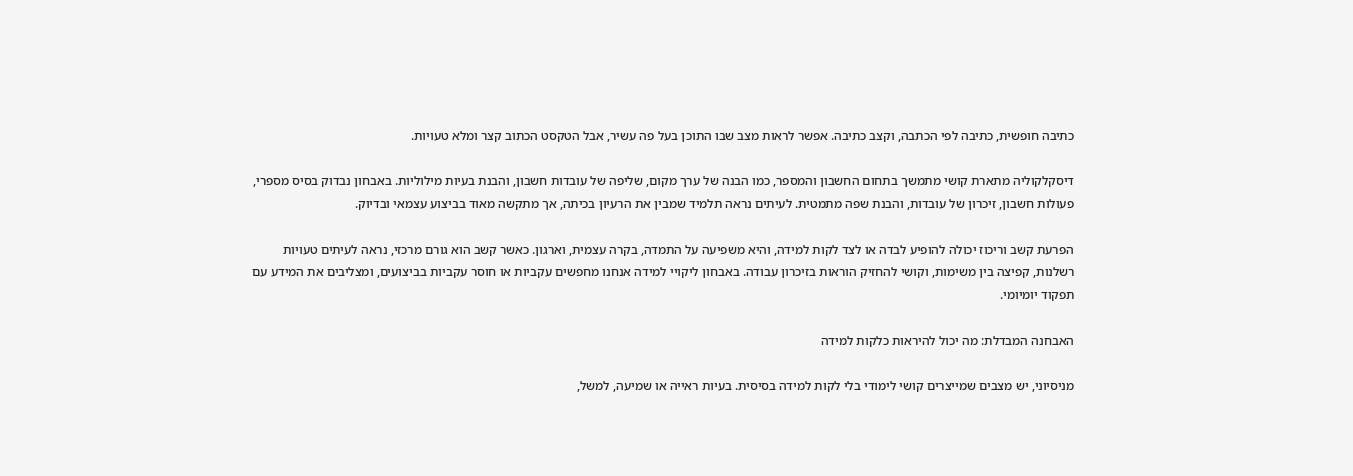כתיבה חופשית, כתיבה לפי הכתבה, וקצב כתיבה. אפשר לראות מצב שבו התוכן בעל פה עשיר, אבל הטקסט הכתוב קצר ומלא טעויות.

דיסקלקוליה מתארת קושי מתמשך בתחום החשבון והמספר, כמו הבנה של ערך מקום, שליפה של עובדות חשבון, והבנת בעיות מילוליות. באבחון נבדוק בסיס מספרי, פעולות חשבון, זיכרון של עובדות, והבנת שפה מתמטית. לעיתים נראה תלמיד שמבין את הרעיון בכיתה, אך מתקשה מאוד בביצוע עצמאי ובדיוק.

הפרעת קשב וריכוז יכולה להופיע לבדה או לצד לקות למידה, והיא משפיעה על התמדה, בקרה עצמית, וארגון. כאשר קשב הוא גורם מרכזי, נראה לעיתים טעויות רשלנות, קפיצה בין משימות, וקושי להחזיק הוראות בזיכרון עבודה. באבחון ליקויי למידה אנחנו מחפשים עקביות או חוסר עקביות בביצועים, ומצליבים את המידע עם תפקוד יומיומי.

האבחנה המבדלת: מה יכול להיראות כלקות למידה

מניסיוני, יש מצבים שמייצרים קושי לימודי בלי לקות למידה בסיסית. בעיות ראייה או שמיעה, למשל,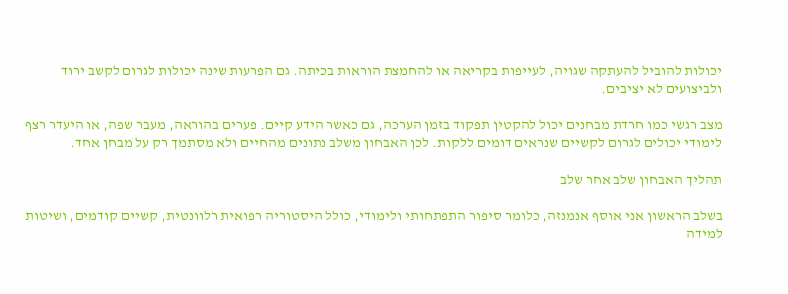יכולות להוביל להעתקה שגויה, לעייפות בקריאה או להחמצת הוראות בכיתה. גם הפרעות שינה יכולות לגרום לקשב ירוד ולביצועים לא יציבים.

מצב רגשי כמו חרדת מבחנים יכול להקטין תפקוד בזמן הערכה, גם כאשר הידע קיים. פערים בהוראה, מעבר שפה, או היעדר רצף לימודי יכולים לגרום לקשיים שנראים דומים ללקות. לכן האבחון משלב נתונים מהחיים ולא מסתמך רק על מבחן אחד.

תהליך האבחון שלב אחר שלב

בשלב הראשון אני אוסף אנמנזה, כלומר סיפור התפתחותי ולימודי, כולל היסטוריה רפואית רלוונטית, קשיים קודמים, ושיטות למידה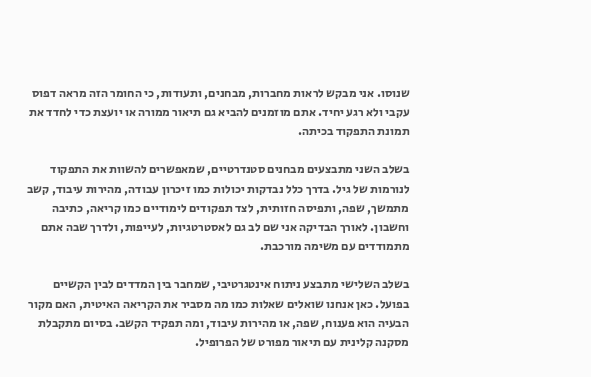שנוסו. אני מבקש לראות מחברות, מבחנים, ותעודות, כי החומר הזה מראה דפוס עקבי ולא רגע יחיד. אתם מוזמנים להביא גם תיאור ממורה או יועצת כדי לחדד את תמונת התפקוד בכיתה.

בשלב השני מתבצעים מבחנים סטנדרטיים, שמאפשרים להשוות את התפקוד לנורמות של גיל. בדרך כלל נבדקות יכולות כמו זיכרון עבודה, מהירות עיבוד, קשב מתמשך, שפה, ותפיסה חזותית, לצד תפקודים לימודיים כמו קריאה, כתיבה וחשבון. לאורך הבדיקה אני שם לב גם לאסטרטגיות, לעייפות, ולדרך שבה אתם מתמודדים עם משימה מורכבת.

בשלב השלישי מתבצע ניתוח אינטגרטיבי, שמחבר בין המדדים לבין הקשיים בפועל. כאן אנחנו שואלים שאלות כמו מה מסביר את הקריאה האיטית, האם מקור הבעיה הוא פענוח, שפה, או מהירות עיבוד, ומה תפקיד הקשב. בסיום מתקבלת מסקנה קלינית עם תיאור מפורט של הפרופיל.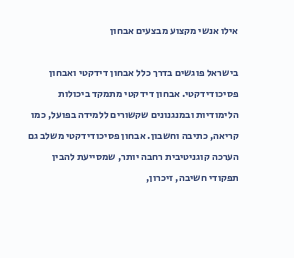אילו אנשי מקצוע מבצעים אבחון

בישראל פוגשים בדרך כלל אבחון דידקטי ואבחון פסיכודידקטי. אבחון דידקטי מתמקד ביכולות הלימודיות ובמנגנונים שקשורים ללמידה בפועל, כמו קריאה, כתיבה וחשבון. אבחון פסיכודידקטי משלב גם הערכה קוגניטיבית רחבה יותר, שמסייעת להבין תפקודי חשיבה, זיכרון,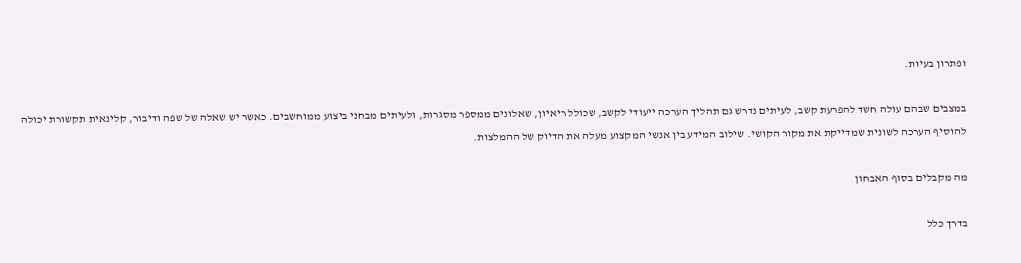ופתרון בעיות.

במצבים שבהם עולה חשד להפרעת קשב, לעיתים נדרש גם תהליך הערכה ייעודי לקשב, שכולל ריאיון, שאלונים ממספר מסגרות, ולעיתים מבחני ביצוע ממוחשבים. כאשר יש שאלה של שפה ודיבור, קלינאית תקשורת יכולה להוסיף הערכה לשונית שמדייקת את מקור הקושי. שילוב המידע בין אנשי המקצוע מעלה את הדיוק של ההמלצות.

מה מקבלים בסוף האבחון

בדרך כלל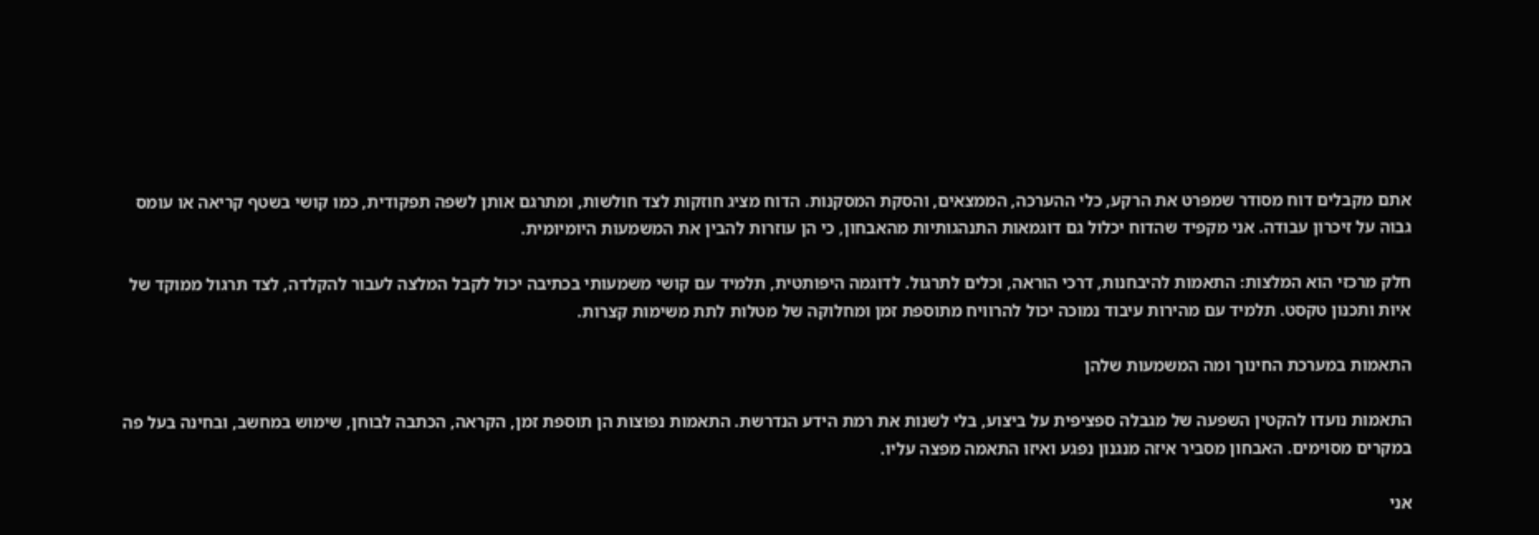אתם מקבלים דוח מסודר שמפרט את הרקע, כלי ההערכה, הממצאים, והסקת המסקנות. הדוח מציג חוזקות לצד חולשות, ומתרגם אותן לשפה תפקודית, כמו קושי בשטף קריאה או עומס גבוה על זיכרון עבודה. אני מקפיד שהדוח יכלול גם דוגמאות התנהגותיות מהאבחון, כי הן עוזרות להבין את המשמעות היומיומית.

חלק מרכזי הוא המלצות: התאמות להיבחנות, דרכי הוראה, וכלים לתרגול. לדוגמה היפותטית, תלמיד עם קושי משמעותי בכתיבה יכול לקבל המלצה לעבור להקלדה, לצד תרגול ממוקד של איות ותכנון טקסט. תלמיד עם מהירות עיבוד נמוכה יכול להרוויח מתוספת זמן ומחלוקה של מטלות לתת משימות קצרות.

התאמות במערכת החינוך ומה המשמעות שלהן

התאמות נועדו להקטין השפעה של מגבלה ספציפית על ביצוע, בלי לשנות את רמת הידע הנדרשת. התאמות נפוצות הן תוספת זמן, הקראה, הכתבה לבוחן, שימוש במחשב, ובחינה בעל פה במקרים מסוימים. האבחון מסביר איזה מנגנון נפגע ואיזו התאמה מפצה עליו.

אני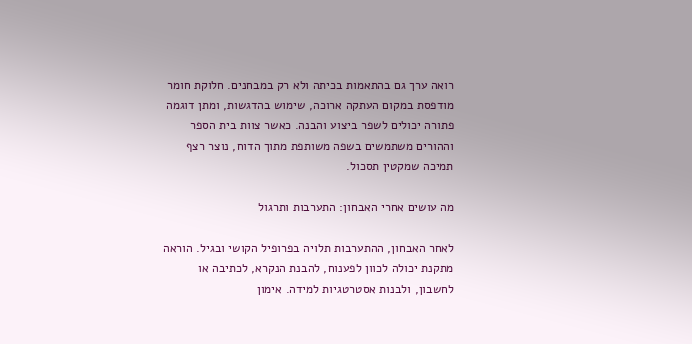רואה ערך גם בהתאמות בכיתה ולא רק במבחנים. חלוקת חומר מודפסת במקום העתקה ארוכה, שימוש בהדגשות, ומתן דוגמה פתורה יכולים לשפר ביצוע והבנה. כאשר צוות בית הספר וההורים משתמשים בשפה משותפת מתוך הדוח, נוצר רצף תמיכה שמקטין תסכול.

מה עושים אחרי האבחון: התערבות ותרגול

לאחר האבחון, ההתערבות תלויה בפרופיל הקושי ובגיל. הוראה מתקנת יכולה לכוון לפענוח, להבנת הנקרא, לכתיבה או לחשבון, ולבנות אסטרטגיות למידה. אימון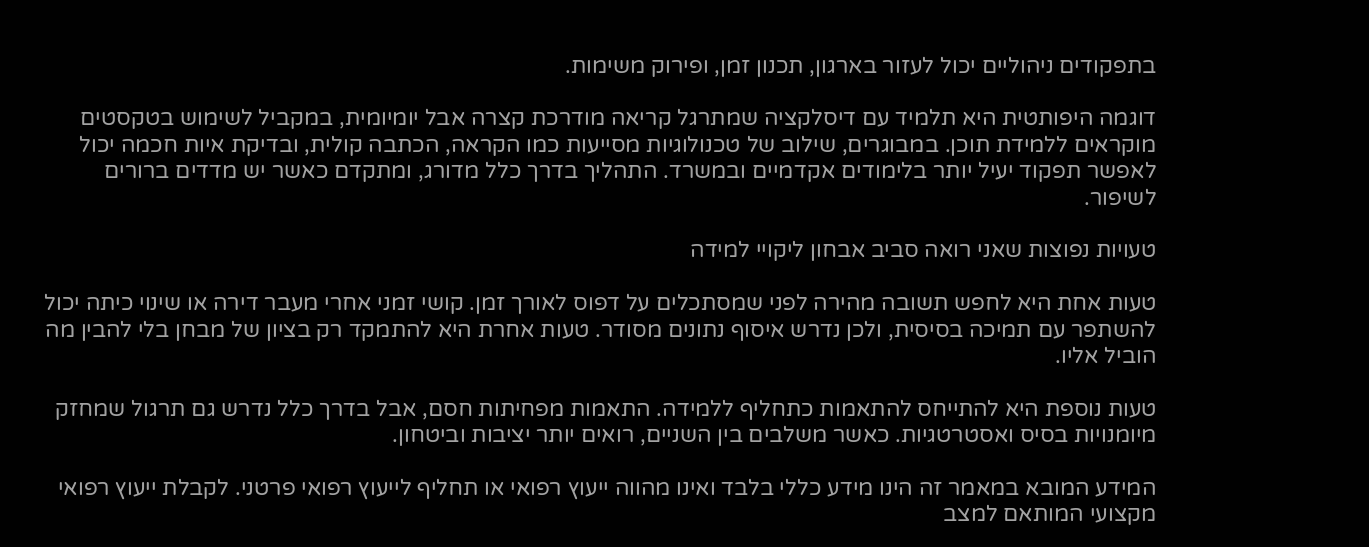בתפקודים ניהוליים יכול לעזור בארגון, תכנון זמן, ופירוק משימות.

דוגמה היפותטית היא תלמיד עם דיסלקציה שמתרגל קריאה מודרכת קצרה אבל יומיומית, במקביל לשימוש בטקסטים מוקראים ללמידת תוכן. במבוגרים, שילוב של טכנולוגיות מסייעות כמו הקראה, הכתבה קולית, ובדיקת איות חכמה יכול לאפשר תפקוד יעיל יותר בלימודים אקדמיים ובמשרד. התהליך בדרך כלל מדורג, ומתקדם כאשר יש מדדים ברורים לשיפור.

טעויות נפוצות שאני רואה סביב אבחון ליקויי למידה

טעות אחת היא לחפש תשובה מהירה לפני שמסתכלים על דפוס לאורך זמן. קושי זמני אחרי מעבר דירה או שינוי כיתה יכול להשתפר עם תמיכה בסיסית, ולכן נדרש איסוף נתונים מסודר. טעות אחרת היא להתמקד רק בציון של מבחן בלי להבין מה הוביל אליו.

טעות נוספת היא להתייחס להתאמות כתחליף ללמידה. התאמות מפחיתות חסם, אבל בדרך כלל נדרש גם תרגול שמחזק מיומנויות בסיס ואסטרטגיות. כאשר משלבים בין השניים, רואים יותר יציבות וביטחון.

המידע המובא במאמר זה הינו מידע כללי בלבד ואינו מהווה ייעוץ רפואי או תחליף לייעוץ רפואי פרטני. לקבלת ייעוץ רפואי מקצועי המותאם למצב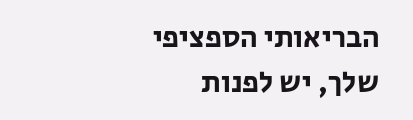הבריאותי הספציפי שלך, יש לפנות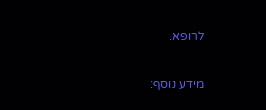לרופא.

מידע נוסף: